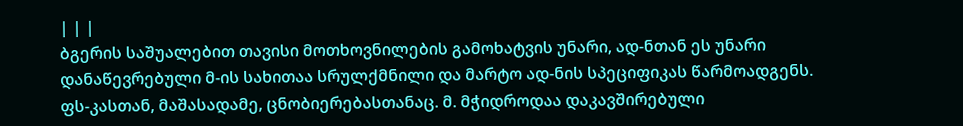| | |
ბგერის საშუალებით თავისი მოთხოვნილების გამოხატვის უნარი, ად-ნთან ეს უნარი დანაწევრებული მ-ის სახითაა სრულქმნილი და მარტო ად-ნის სპეციფიკას წარმოადგენს. ფს-კასთან, მაშასადამე, ცნობიერებასთანაც. მ. მჭიდროდაა დაკავშირებული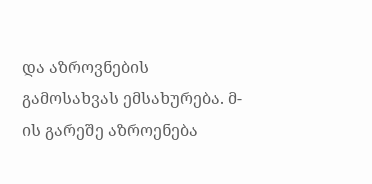და აზროვნების გამოსახვას ემსახურება. მ-ის გარეშე აზროენება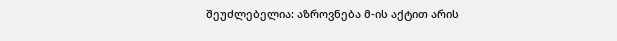შეუძლებელია: აზროვნება მ-ის აქტით არის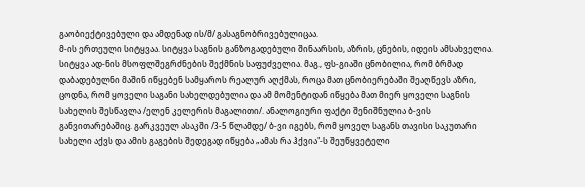გაობიექტივებული და ამდენად ის/მ/ გასაგნობრივებულიცაა.
მ-ის ერთეული სიტყვაა. სიტყვა საგნის განზოგადებული შინაარსის, აზრის, ცნების, იდეის ამსახველია. სიტყვა ად-ნის მსოფლშეგრძნების შექმნის საფუძველია. მაგ., ფს-გიაში ცნობილია, რომ ბრმად დაბადებულნი მაშინ იწყებენ სამყაროს რეალურ აღქმას, როცა მათ ცნობიერებაში შეაღწევს აზრი, ცოდნა, რომ ყოველი საგანი სახელდებულია და ამ მომენტიდან იწყება მათ მიერ ყოველი საგნის სახელის შესწავლა /ელენ კელერის მაგალითი/. ანალოგიური ფაქტი შენიშნულია ბ-ვის განვითარებაშიც. გარკვეულ ასაკში /3-5 წლამდე/ ბ-ვი იგებს, რომ ყოველ საგანს თავისი საკუთარი სახელი აქვს და ამის გაგების შედეგად იწყება „ამას რა ჰქვია"-ს შეუწყვეტელი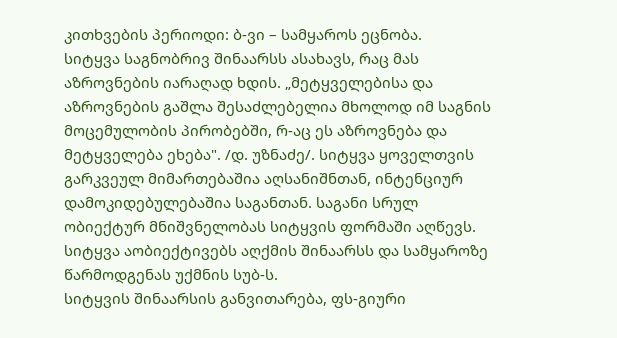კითხვების პერიოდი: ბ-ვი – სამყაროს ეცნობა.
სიტყვა საგნობრივ შინაარსს ასახავს, რაც მას აზროვნების იარაღად ხდის. „მეტყველებისა და აზროვნების გაშლა შესაძლებელია მხოლოდ იმ საგნის მოცემულობის პირობებში, რ-აც ეს აზროვნება და მეტყველება ეხება". /დ. უზნაძე/. სიტყვა ყოველთვის გარკვეულ მიმართებაშია აღსანიშნთან, ინტენციურ დამოკიდებულებაშია საგანთან. საგანი სრულ ობიექტურ მნიშვნელობას სიტყვის ფორმაში აღწევს. სიტყვა აობიექტივებს აღქმის შინაარსს და სამყაროზე წარმოდგენას უქმნის სუბ-ს.
სიტყვის შინაარსის განვითარება, ფს-გიური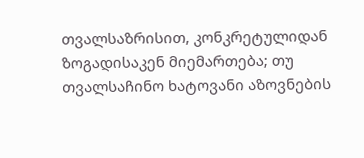თვალსაზრისით, კონკრეტულიდან ზოგადისაკენ მიემართება; თუ თვალსაჩინო ხატოვანი აზოვნების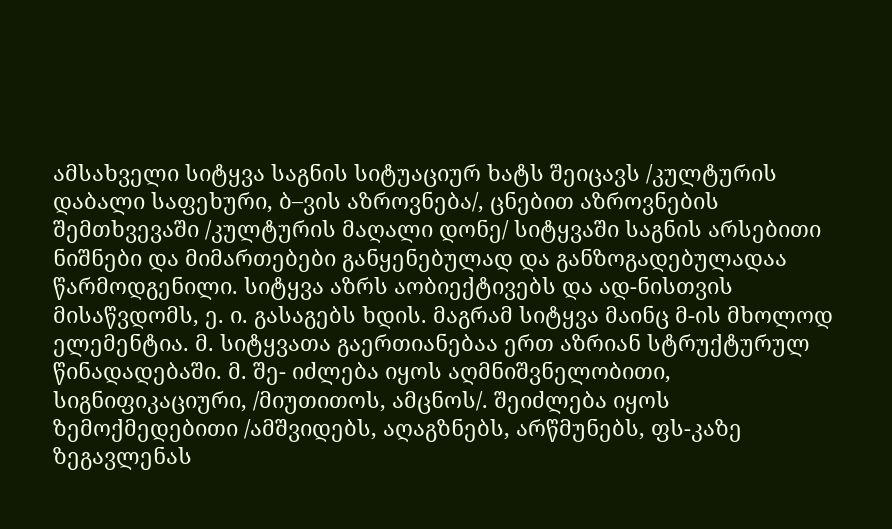ამსახველი სიტყვა საგნის სიტუაციურ ხატს შეიცავს /კულტურის დაბალი საფეხური, ბ–ვის აზროვნება/, ცნებით აზროვნების შემთხვევაში /კულტურის მაღალი დონე/ სიტყვაში საგნის არსებითი ნიშნები და მიმართებები განყენებულად და განზოგადებულადაა წარმოდგენილი. სიტყვა აზრს აობიექტივებს და ად-ნისთვის მისაწვდომს, ე. ი. გასაგებს ხდის. მაგრამ სიტყვა მაინც მ-ის მხოლოდ ელემენტია. მ. სიტყვათა გაერთიანებაა ერთ აზრიან სტრუქტურულ წინადადებაში. მ. შე- იძლება იყოს აღმნიშვნელობითი, სიგნიფიკაციური, /მიუთითოს, ამცნოს/. შეიძლება იყოს ზემოქმედებითი /ამშვიდებს, აღაგზნებს, არწმუნებს, ფს-კაზე ზეგავლენას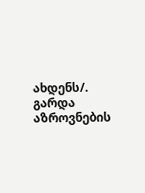ახდენს/.
გარდა აზროვნების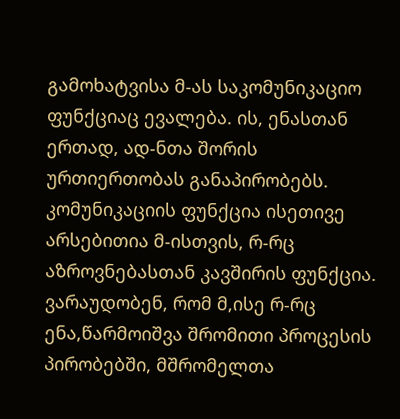გამოხატვისა მ-ას საკომუნიკაციო ფუნქციაც ევალება. ის, ენასთან ერთად, ად-ნთა შორის ურთიერთობას განაპირობებს. კომუნიკაციის ფუნქცია ისეთივე არსებითია მ-ისთვის, რ-რც აზროვნებასთან კავშირის ფუნქცია.
ვარაუდობენ, რომ მ,ისე რ-რც ენა,წარმოიშვა შრომითი პროცესის პირობებში, მშრომელთა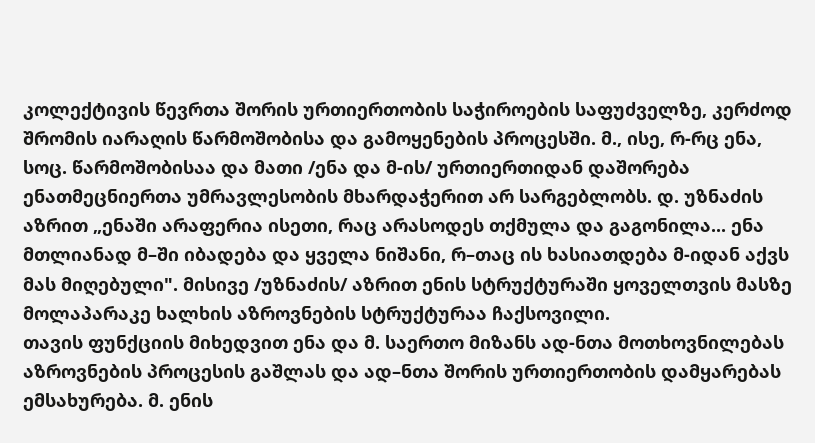კოლექტივის წევრთა შორის ურთიერთობის საჭიროების საფუძველზე, კერძოდ შრომის იარაღის წარმოშობისა და გამოყენების პროცესში. მ., ისე, რ-რც ენა, სოც. წარმოშობისაა და მათი /ენა და მ-ის/ ურთიერთიდან დაშორება ენათმეცნიერთა უმრავლესობის მხარდაჭერით არ სარგებლობს. დ. უზნაძის აზრით „ენაში არაფერია ისეთი, რაც არასოდეს თქმულა და გაგონილა... ენა მთლიანად მ–ში იბადება და ყველა ნიშანი, რ–თაც ის ხასიათდება მ-იდან აქვს მას მიღებული". მისივე /უზნაძის/ აზრით ენის სტრუქტურაში ყოველთვის მასზე მოლაპარაკე ხალხის აზროვნების სტრუქტურაა ჩაქსოვილი.
თავის ფუნქციის მიხედვით ენა და მ. საერთო მიზანს ად-ნთა მოთხოვნილებას აზროვნების პროცესის გაშლას და ად–ნთა შორის ურთიერთობის დამყარებას ემსახურება. მ. ენის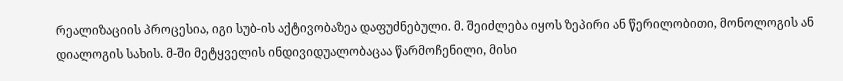რეალიზაციის პროცესია, იგი სუბ-ის აქტივობაზეა დაფუძნებული. მ. შეიძლება იყოს ზეპირი ან წერილობითი, მონოლოგის ან დიალოგის სახის. მ-ში მეტყველის ინდივიდუალობაცაა წარმოჩენილი, მისი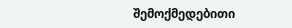შემოქმედებითი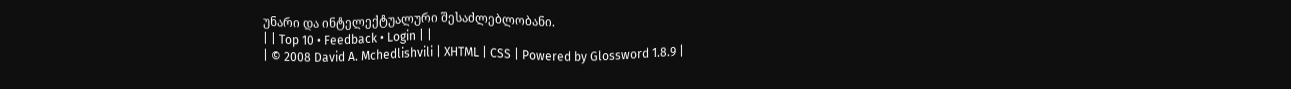უნარი და ინტელექტუალური შესაძლებლობანი.
| | Top 10 • Feedback • Login | |
| © 2008 David A. Mchedlishvili | XHTML | CSS | Powered by Glossword 1.8.9 |